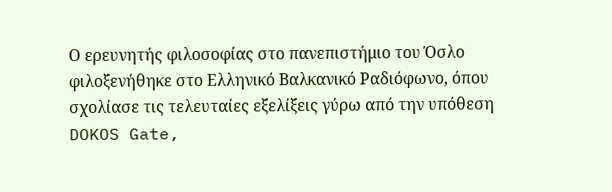Ο ερευνητής φιλοσοφίας στο πανεπιστήμιο του Όσλο φιλοξενήθηκε στο Ελληνικό Βαλκανικό Ραδιόφωνο, όπου σχολίασε τις τελευταίες εξελίξεις γύρω από την υπόθεση DOKOS Gate,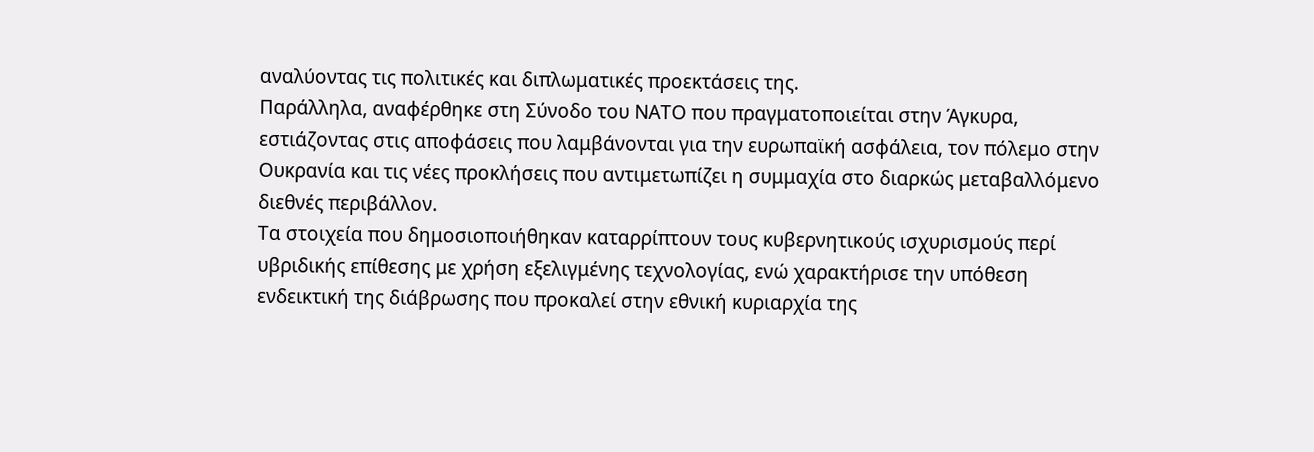αναλύοντας τις πολιτικές και διπλωματικές προεκτάσεις της.
Παράλληλα, αναφέρθηκε στη Σύνοδο του ΝΑΤΟ που πραγματοποιείται στην Άγκυρα, εστιάζοντας στις αποφάσεις που λαμβάνονται για την ευρωπαϊκή ασφάλεια, τον πόλεμο στην Ουκρανία και τις νέες προκλήσεις που αντιμετωπίζει η συμμαχία στο διαρκώς μεταβαλλόμενο διεθνές περιβάλλον.
Τα στοιχεία που δημοσιοποιήθηκαν καταρρίπτουν τους κυβερνητικούς ισχυρισμούς περί υβριδικής επίθεσης με χρήση εξελιγμένης τεχνολογίας, ενώ χαρακτήρισε την υπόθεση ενδεικτική της διάβρωσης που προκαλεί στην εθνική κυριαρχία της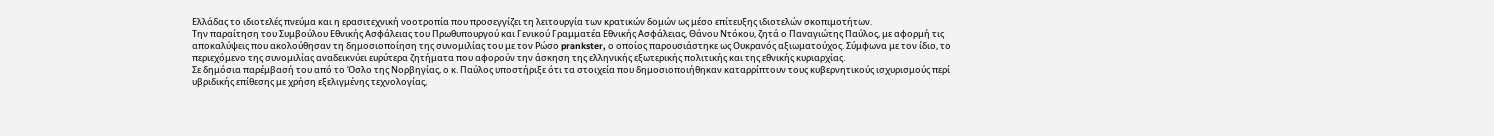Ελλάδας το ιδιοτελές πνεύμα και η ερασιτεχνική νοοτροπία που προσεγγίζει τη λειτουργία των κρατικών δομών ως μέσο επίτευξης ιδιοτελών σκοπιμοτήτων.
Την παραίτηση του Συμβούλου Εθνικής Ασφάλειας του Πρωθυπουργού και Γενικού Γραμματέα Εθνικής Ασφάλειας, Θάνου Ντόκου, ζητά ο Παναγιώτης Παύλος, με αφορμή τις αποκαλύψεις που ακολούθησαν τη δημοσιοποίηση της συνομιλίας του με τον Ρώσο prankster, ο οποίος παρουσιάστηκε ως Ουκρανός αξιωματούχος. Σύμφωνα με τον ίδιο, το περιεχόμενο της συνομιλίας αναδεικνύει ευρύτερα ζητήματα που αφορούν την άσκηση της ελληνικής εξωτερικής πολιτικής και της εθνικής κυριαρχίας.
Σε δημόσια παρέμβασή του από το Όσλο της Νορβηγίας, ο κ. Παύλος υποστήριξε ότι τα στοιχεία που δημοσιοποιήθηκαν καταρρίπτουν τους κυβερνητικούς ισχυρισμούς περί υβριδικής επίθεσης με χρήση εξελιγμένης τεχνολογίας,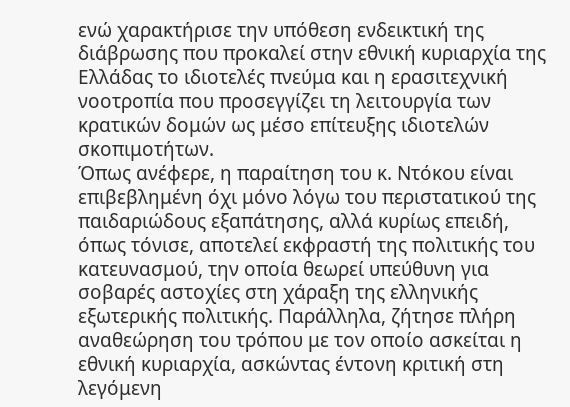ενώ χαρακτήρισε την υπόθεση ενδεικτική της διάβρωσης που προκαλεί στην εθνική κυριαρχία της Ελλάδας το ιδιοτελές πνεύμα και η ερασιτεχνική νοοτροπία που προσεγγίζει τη λειτουργία των κρατικών δομών ως μέσο επίτευξης ιδιοτελών σκοπιμοτήτων.
Όπως ανέφερε, η παραίτηση του κ. Ντόκου είναι επιβεβλημένη όχι μόνο λόγω του περιστατικού της παιδαριώδους εξαπάτησης, αλλά κυρίως επειδή, όπως τόνισε, αποτελεί εκφραστή της πολιτικής του κατευνασμού, την οποία θεωρεί υπεύθυνη για σοβαρές αστοχίες στη χάραξη της ελληνικής εξωτερικής πολιτικής. Παράλληλα, ζήτησε πλήρη αναθεώρηση του τρόπου με τον οποίο ασκείται η εθνική κυριαρχία, ασκώντας έντονη κριτική στη λεγόμενη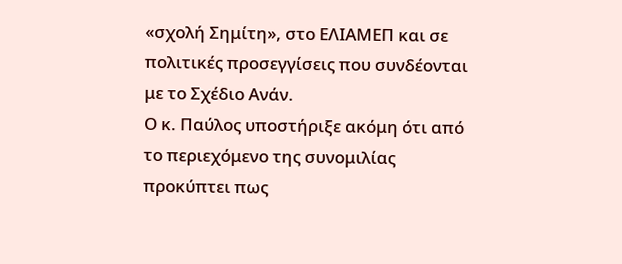«σχολή Σημίτη», στο ΕΛΙΑΜΕΠ και σε πολιτικές προσεγγίσεις που συνδέονται με το Σχέδιο Ανάν.
Ο κ. Παύλος υποστήριξε ακόμη ότι από το περιεχόμενο της συνομιλίας προκύπτει πως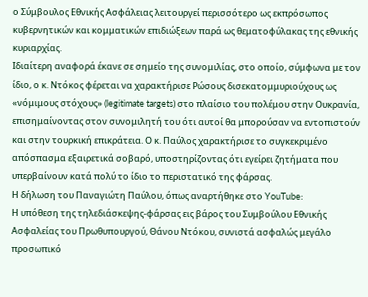ο Σύμβουλος Εθνικής Ασφάλειας λειτουργεί περισσότερο ως εκπρόσωπος κυβερνητικών και κομματικών επιδιώξεων παρά ως θεματοφύλακας της εθνικής κυριαρχίας.
Ιδιαίτερη αναφορά έκανε σε σημείο της συνομιλίας, στο οποίο, σύμφωνα με τον ίδιο, ο κ. Ντόκος φέρεται να χαρακτήρισε Ρώσους δισεκατομμυριούχους ως «νόμιμους στόχους» (legitimate targets) στο πλαίσιο του πολέμου στην Ουκρανία, επισημαίνοντας στον συνομιλητή του ότι αυτοί θα μπορούσαν να εντοπιστούν και στην τουρκική επικράτεια. Ο κ. Παύλος χαρακτήρισε το συγκεκριμένο απόσπασμα εξαιρετικά σοβαρό, υποστηρίζοντας ότι εγείρει ζητήματα που υπερβαίνουν κατά πολύ το ίδιο το περιστατικό της φάρσας.
Η δήλωση του Παναγιώτη Παύλου, όπως αναρτήθηκε στο YouTube:
Η υπόθεση της τηλεδιάσκεψης-φάρσας εις βάρος του Συμβούλου Εθνικής Ασφαλείας του Πρωθυπουργού, Θάνου Ντόκου, συνιστά ασφαλώς μεγάλο προσωπικό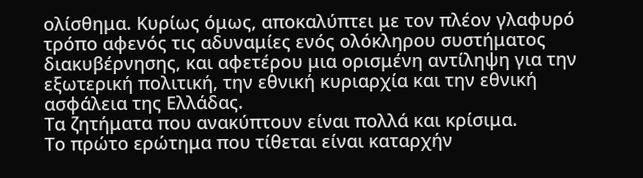ολίσθημα. Κυρίως όμως, αποκαλύπτει με τον πλέον γλαφυρό τρόπο αφενός τις αδυναμίες ενός ολόκληρου συστήματος διακυβέρνησης, και αφετέρου μια ορισμένη αντίληψη για την εξωτερική πολιτική, την εθνική κυριαρχία και την εθνική ασφάλεια της Ελλάδας.
Τα ζητήματα που ανακύπτουν είναι πολλά και κρίσιμα.
Το πρώτο ερώτημα που τίθεται είναι καταρχήν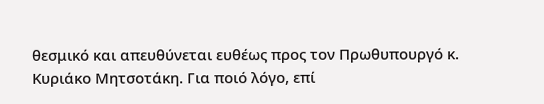θεσμικό και απευθύνεται ευθέως προς τον Πρωθυπουργό κ. Κυριάκο Μητσοτάκη. Για ποιό λόγο, επί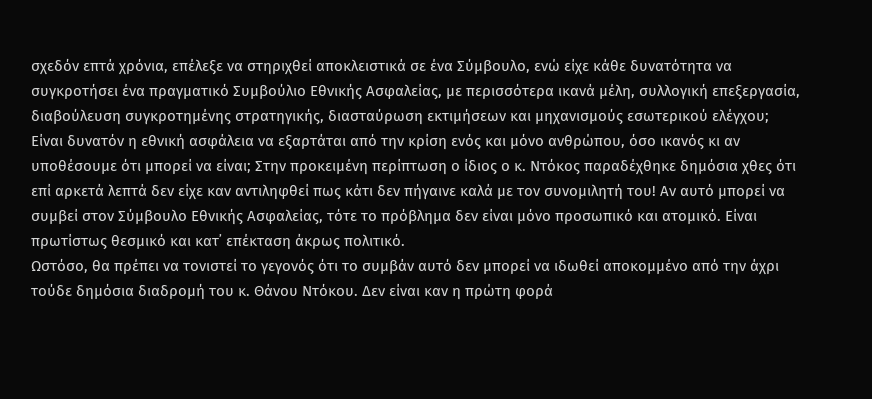σχεδόν επτά χρόνια, επέλεξε να στηριχθεί αποκλειστικά σε ένα Σύμβουλο, ενώ είχε κάθε δυνατότητα να συγκροτήσει ένα πραγματικό Συμβούλιο Εθνικής Ασφαλείας, με περισσότερα ικανά μέλη, συλλογική επεξεργασία, διαβούλευση συγκροτημένης στρατηγικής, διασταύρωση εκτιμήσεων και μηχανισμούς εσωτερικού ελέγχου;
Είναι δυνατόν η εθνική ασφάλεια να εξαρτάται από την κρίση ενός και μόνο ανθρώπου, όσο ικανός κι αν υποθέσουμε ότι μπορεί να είναι; Στην προκειμένη περίπτωση ο ίδιος ο κ. Ντόκος παραδέχθηκε δημόσια χθες ότι επί αρκετά λεπτά δεν είχε καν αντιληφθεί πως κάτι δεν πήγαινε καλά με τον συνομιλητή του! Αν αυτό μπορεί να συμβεί στον Σύμβουλο Εθνικής Ασφαλείας, τότε το πρόβλημα δεν είναι μόνο προσωπικό και ατομικό. Είναι πρωτίστως θεσμικό και κατ᾽ επέκταση άκρως πολιτικό.
Ωστόσο, θα πρέπει να τονιστεί το γεγονός ότι το συμβάν αυτό δεν μπορεί να ιδωθεί αποκομμένο από την άχρι τούδε δημόσια διαδρομή του κ. Θάνου Ντόκου. Δεν είναι καν η πρώτη φορά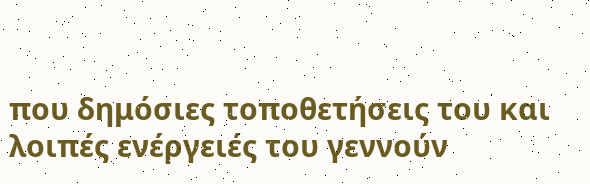που δημόσιες τοποθετήσεις του και λοιπές ενέργειές του γεννούν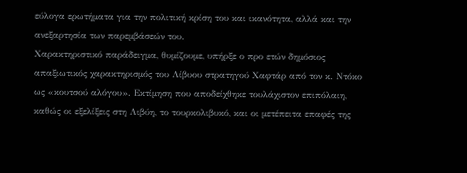εύλογα ερωτήματα για την πολιτική κρίση του και ικανότητα, αλλά και την ανεξαρτησία των παρεμβάσεών του.
Χαρακτηριστικό παράδειγμα, θυμίζουμε, υπήρξε ο προ ετών δημόσιος απαξιωτικός χαρακτηρισμός του Λίβυου στρατηγού Χαφτάρ από τον κ. Ντόκο ως «κουτσού αλόγου». Εκτίμηση που αποδείχθηκε τουλάχιστον επιπόλαιη, καθώς οι εξελίξεις στη Λιβύη, το τουρκολιβυκό, και οι μετέπειτα επαφές της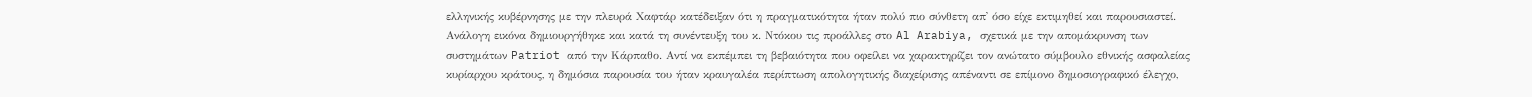ελληνικής κυβέρνησης με την πλευρά Χαφτάρ κατέδειξαν ότι η πραγματικότητα ήταν πολύ πιο σύνθετη απ᾽ όσο είχε εκτιμηθεί και παρουσιαστεί.
Ανάλογη εικόνα δημιουργήθηκε και κατά τη συνέντευξη του κ. Ντόκου τις προάλλες στο Al Arabiya, σχετικά με την απομάκρυνση των συστημάτων Patriot από την Κάρπαθο. Αντί να εκπέμπει τη βεβαιότητα που οφείλει να χαρακτηρίζει τον ανώτατο σύμβουλο εθνικής ασφαλείας κυρίαρχου κράτους, η δημόσια παρουσία του ήταν κραυγαλέα περίπτωση απολογητικής διαχείρισης απέναντι σε επίμονο δημοσιογραφικό έλεγχο,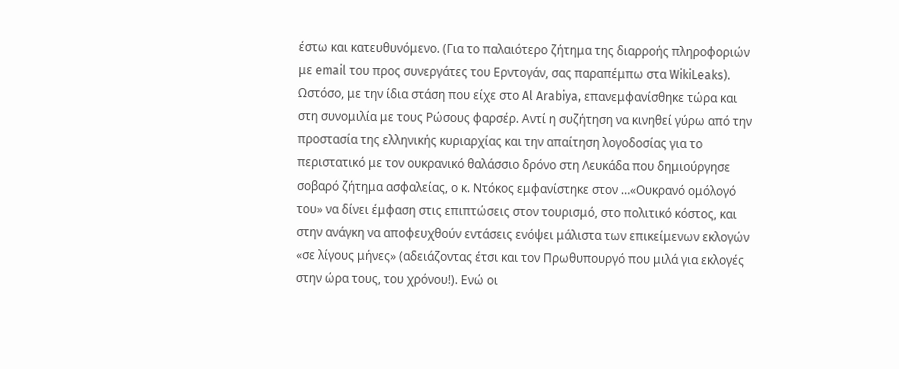έστω και κατευθυνόμενο. (Για το παλαιότερο ζήτημα της διαρροής πληροφοριών με email του προς συνεργάτες του Ερντογάν, σας παραπέμπω στα WikiLeaks).
Ωστόσο, με την ίδια στάση που είχε στο Al Arabiya, επανεμφανίσθηκε τώρα και στη συνομιλία με τους Ρώσους φαρσέρ. Αντί η συζήτηση να κινηθεί γύρω από την προστασία της ελληνικής κυριαρχίας και την απαίτηση λογοδοσίας για το περιστατικό με τον ουκρανικό θαλάσσιο δρόνο στη Λευκάδα που δημιούργησε σοβαρό ζήτημα ασφαλείας, ο κ. Ντόκος εμφανίστηκε στον …«Ουκρανό ομόλογό του» να δίνει έμφαση στις επιπτώσεις στον τουρισμό, στο πολιτικό κόστος, και στην ανάγκη να αποφευχθούν εντάσεις ενόψει μάλιστα των επικείμενων εκλογών «σε λίγους μήνες» (αδειάζοντας έτσι και τον Πρωθυπουργό που μιλά για εκλογές στην ώρα τους, του χρόνου!). Ενώ οι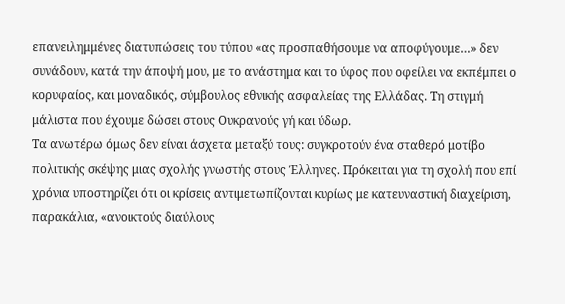επανειλημμένες διατυπώσεις του τύπου «ας προσπαθήσουμε να αποφύγουμε…» δεν συνάδουν, κατά την άποψή μου, με το ανάστημα και το ύφος που οφείλει να εκπέμπει ο κορυφαίος, και μοναδικός, σύμβουλος εθνικής ασφαλείας της Ελλάδας. Τη στιγμή μάλιστα που έχουμε δώσει στους Ουκρανούς γή και ύδωρ.
Τα ανωτέρω όμως δεν είναι άσχετα μεταξύ τους: συγκροτούν ένα σταθερό μοτίβο πολιτικής σκέψης μιας σχολής γνωστής στους Έλληνες. Πρόκειται για τη σχολή που επί χρόνια υποστηρίζει ότι οι κρίσεις αντιμετωπίζονται κυρίως με κατευναστική διαχείριση, παρακάλια, «ανοικτούς διαύλους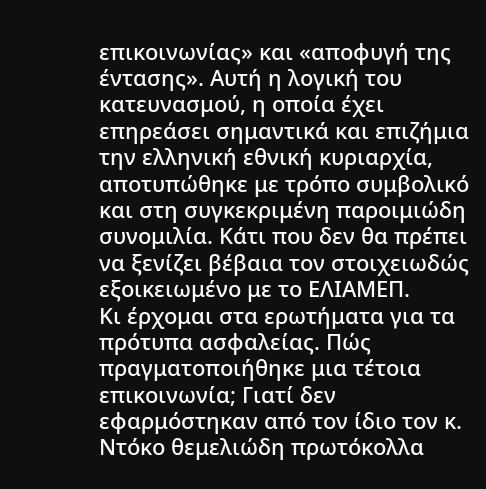επικοινωνίας» και «αποφυγή της έντασης». Αυτή η λογική του κατευνασμού, η οποία έχει επηρεάσει σημαντικά και επιζήμια την ελληνική εθνική κυριαρχία, αποτυπώθηκε με τρόπο συμβολικό και στη συγκεκριμένη παροιμιώδη συνομιλία. Κάτι που δεν θα πρέπει να ξενίζει βέβαια τον στοιχειωδώς εξοικειωμένο με το ΕΛΙΑΜΕΠ.
Κι έρχομαι στα ερωτήματα για τα πρότυπα ασφαλείας. Πώς πραγματοποιήθηκε μια τέτοια επικοινωνία; Γιατί δεν εφαρμόστηκαν από τον ίδιο τον κ. Ντόκο θεμελιώδη πρωτόκολλα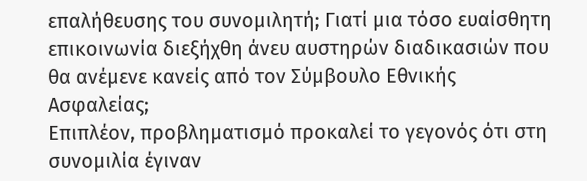επαλήθευσης του συνομιλητή; Γιατί μια τόσο ευαίσθητη επικοινωνία διεξήχθη άνευ αυστηρών διαδικασιών που θα ανέμενε κανείς από τον Σύμβουλο Εθνικής Ασφαλείας;
Επιπλέον, προβληματισμό προκαλεί το γεγονός ότι στη συνομιλία έγιναν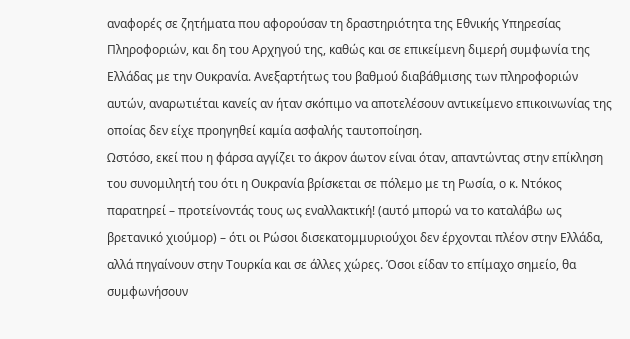αναφορές σε ζητήματα που αφορούσαν τη δραστηριότητα της Εθνικής Υπηρεσίας Πληροφοριών, και δη του Αρχηγού της, καθώς και σε επικείμενη διμερή συμφωνία της Ελλάδας με την Ουκρανία. Ανεξαρτήτως του βαθμού διαβάθμισης των πληροφοριών αυτών, αναρωτιέται κανείς αν ήταν σκόπιμο να αποτελέσουν αντικείμενο επικοινωνίας της οποίας δεν είχε προηγηθεί καμία ασφαλής ταυτοποίηση.
Ωστόσο, εκεί που η φάρσα αγγίζει το άκρον άωτον είναι όταν, απαντώντας στην επίκληση του συνομιλητή του ότι η Ουκρανία βρίσκεται σε πόλεμο με τη Ρωσία, ο κ. Ντόκος παρατηρεί – προτείνοντάς τους ως εναλλακτική! (αυτό μπορώ να το καταλάβω ως βρετανικό χιούμορ) – ότι οι Ρώσοι δισεκατομμυριούχοι δεν έρχονται πλέον στην Ελλάδα, αλλά πηγαίνουν στην Τουρκία και σε άλλες χώρες. Όσοι είδαν το επίμαχο σημείο, θα συμφωνήσουν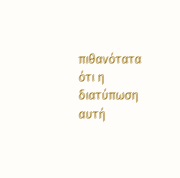πιθανότατα ότι η διατύπωση αυτή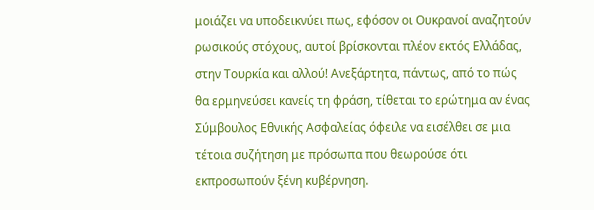μοιάζει να υποδεικνύει πως, εφόσον οι Ουκρανοί αναζητούν ρωσικούς στόχους, αυτοί βρίσκονται πλέον εκτός Ελλάδας, στην Τουρκία και αλλού! Ανεξάρτητα, πάντως, από το πώς θα ερμηνεύσει κανείς τη φράση, τίθεται το ερώτημα αν ένας Σύμβουλος Εθνικής Ασφαλείας όφειλε να εισέλθει σε μια τέτοια συζήτηση με πρόσωπα που θεωρούσε ότι εκπροσωπούν ξένη κυβέρνηση.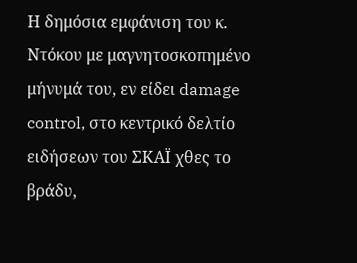Η δημόσια εμφάνιση του κ. Ντόκου με μαγνητοσκοπημένο μήνυμά του, εν είδει damage control, στο κεντρικό δελτίο ειδήσεων του ΣΚΑΪ χθες το βράδυ,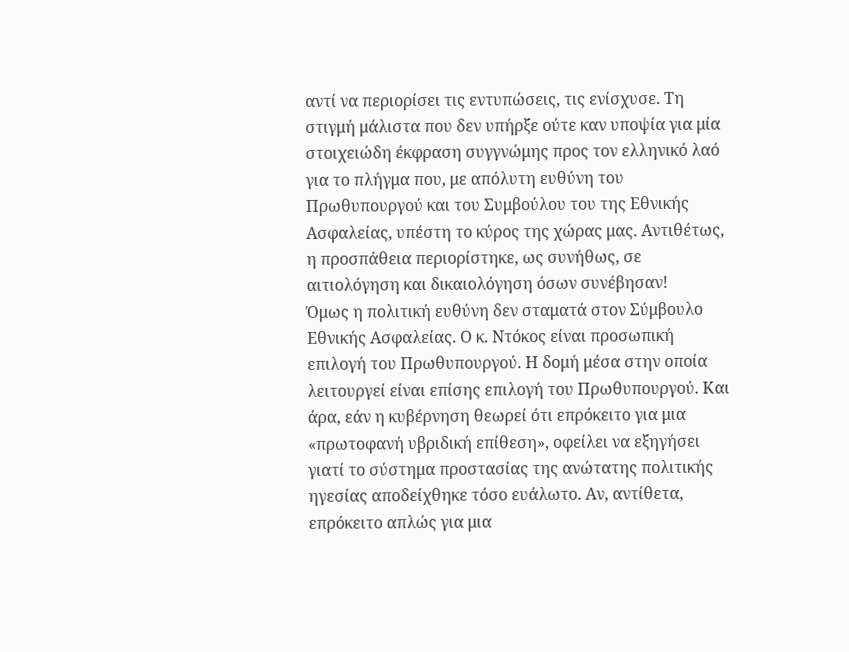αντί να περιορίσει τις εντυπώσεις, τις ενίσχυσε. Τη στιγμή μάλιστα που δεν υπήρξε ούτε καν υποψία για μία στοιχειώδη έκφραση συγγνώμης προς τον ελληνικό λαό για το πλήγμα που, με απόλυτη ευθύνη του Πρωθυπουργού και του Συμβούλου του της Εθνικής Ασφαλείας, υπέστη το κύρος της χώρας μας. Αντιθέτως, η προσπάθεια περιορίστηκε, ως συνήθως, σε αιτιολόγηση και δικαιολόγηση όσων συνέβησαν!
Όμως η πολιτική ευθύνη δεν σταματά στον Σύμβουλο Εθνικής Ασφαλείας. Ο κ. Ντόκος είναι προσωπική επιλογή του Πρωθυπουργού. Η δομή μέσα στην οποία λειτουργεί είναι επίσης επιλογή του Πρωθυπουργού. Και άρα, εάν η κυβέρνηση θεωρεί ότι επρόκειτο για μια «πρωτοφανή υβριδική επίθεση», οφείλει να εξηγήσει γιατί το σύστημα προστασίας της ανώτατης πολιτικής ηγεσίας αποδείχθηκε τόσο ευάλωτο. Αν, αντίθετα, επρόκειτο απλώς για μια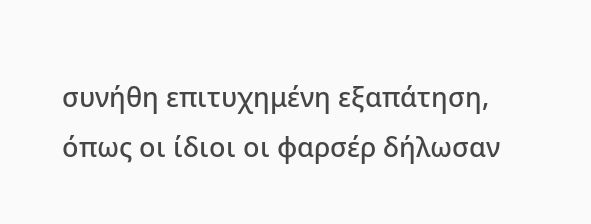συνήθη επιτυχημένη εξαπάτηση, όπως οι ίδιοι οι φαρσέρ δήλωσαν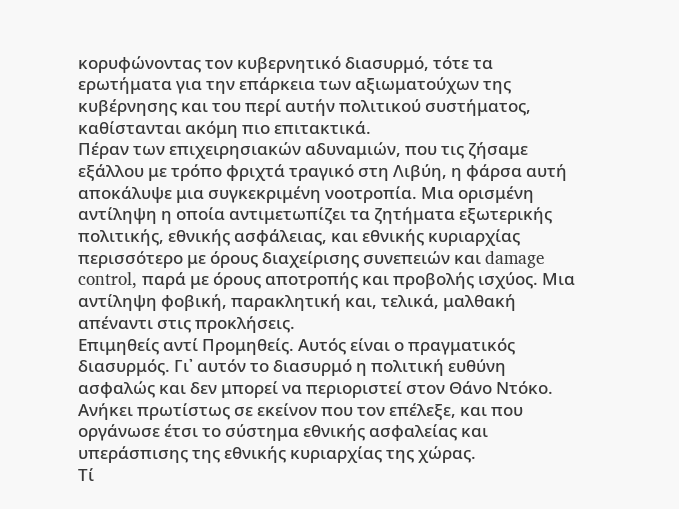κορυφώνοντας τον κυβερνητικό διασυρμό, τότε τα ερωτήματα για την επάρκεια των αξιωματούχων της κυβέρνησης και του περί αυτήν πολιτικού συστήματος, καθίστανται ακόμη πιο επιτακτικά.
Πέραν των επιχειρησιακών αδυναμιών, που τις ζήσαμε εξάλλου με τρόπο φριχτά τραγικό στη Λιβύη, η φάρσα αυτή αποκάλυψε μια συγκεκριμένη νοοτροπία. Μια ορισμένη αντίληψη η οποία αντιμετωπίζει τα ζητήματα εξωτερικής πολιτικής, εθνικής ασφάλειας, και εθνικής κυριαρχίας περισσότερο με όρους διαχείρισης συνεπειών και damage control, παρά με όρους αποτροπής και προβολής ισχύος. Μια αντίληψη φοβική, παρακλητική και, τελικά, μαλθακή απέναντι στις προκλήσεις.
Επιμηθείς αντί Προμηθείς. Αυτός είναι ο πραγματικός διασυρμός. Γι᾽ αυτόν το διασυρμό η πολιτική ευθύνη ασφαλώς και δεν μπορεί να περιοριστεί στον Θάνο Ντόκο. Ανήκει πρωτίστως σε εκείνον που τον επέλεξε, και που οργάνωσε έτσι το σύστημα εθνικής ασφαλείας και υπεράσπισης της εθνικής κυριαρχίας της χώρας.
Τί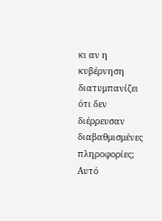κι αν η κυβέρνηση διατυμπανίζει ότι δεν διέρρευσαν διαβαθμισμένες πληροφορίες; Αυτό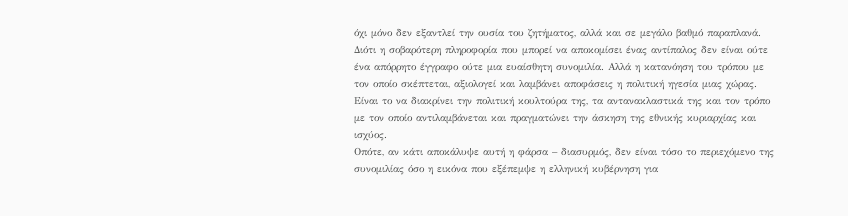όχι μόνο δεν εξαντλεί την ουσία του ζητήματος, αλλά και σε μεγάλο βαθμό παραπλανά. Διότι η σοβαρότερη πληροφορία που μπορεί να αποκομίσει ένας αντίπαλος δεν είναι ούτε ένα απόρρητο έγγραφο ούτε μια ευαίσθητη συνομιλία. Αλλά η κατανόηση του τρόπου με τον οποίο σκέπτεται, αξιολογεί και λαμβάνει αποφάσεις η πολιτική ηγεσία μιας χώρας. Είναι το να διακρίνει την πολιτική κουλτούρα της, τα αντανακλαστικά της και τον τρόπο με τον οποίο αντιλαμβάνεται και πραγματώνει την άσκηση της εθνικής κυριαρχίας και ισχύος.
Οπότε, αν κάτι αποκάλυψε αυτή η φάρσα – διασυρμός, δεν είναι τόσο το περιεχόμενο της συνομιλίας όσο η εικόνα που εξέπεμψε η ελληνική κυβέρνηση για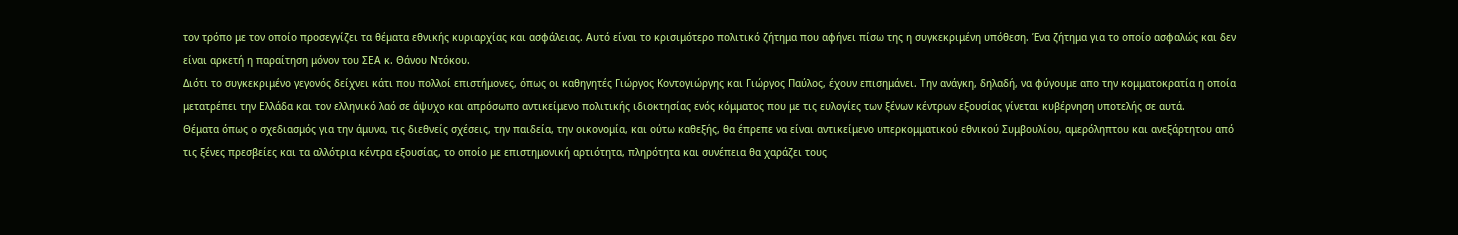τον τρόπο με τον οποίο προσεγγίζει τα θέματα εθνικής κυριαρχίας και ασφάλειας. Αυτό είναι το κρισιμότερο πολιτικό ζήτημα που αφήνει πίσω της η συγκεκριμένη υπόθεση. Ένα ζήτημα για το οποίο ασφαλώς και δεν είναι αρκετή η παραίτηση μόνον του ΣΕΑ κ. Θάνου Ντόκου.
Διότι το συγκεκριμένο γεγονός δείχνει κάτι που πολλοί επιστήμονες, όπως οι καθηγητές Γιώργος Κοντογιώργης και Γιώργος Παύλος, έχουν επισημάνει. Την ανάγκη, δηλαδή, να φύγουμε απο την κομματοκρατία η οποία μετατρέπει την Ελλάδα και τον ελληνικό λαό σε άψυχο και απρόσωπο αντικείμενο πολιτικής ιδιοκτησίας ενός κόμματος που με τις ευλογίες των ξένων κέντρων εξουσίας γίνεται κυβέρνηση υποτελής σε αυτά.
Θέματα όπως ο σχεδιασμός για την άμυνα, τις διεθνείς σχέσεις, την παιδεία, την οικονομία, και ούτω καθεξής, θα έπρεπε να είναι αντικείμενο υπερκομματικού εθνικού Συμβουλίου, αμερόληπτου και ανεξάρτητου από τις ξένες πρεσβείες και τα αλλότρια κέντρα εξουσίας, το οποίο με επιστημονική αρτιότητα, πληρότητα και συνέπεια θα χαράζει τους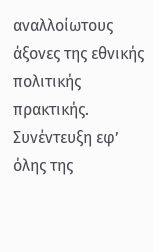αναλλοίωτους άξονες της εθνικής πολιτικής πρακτικής.
Συνέντευξη εφ’ όλης της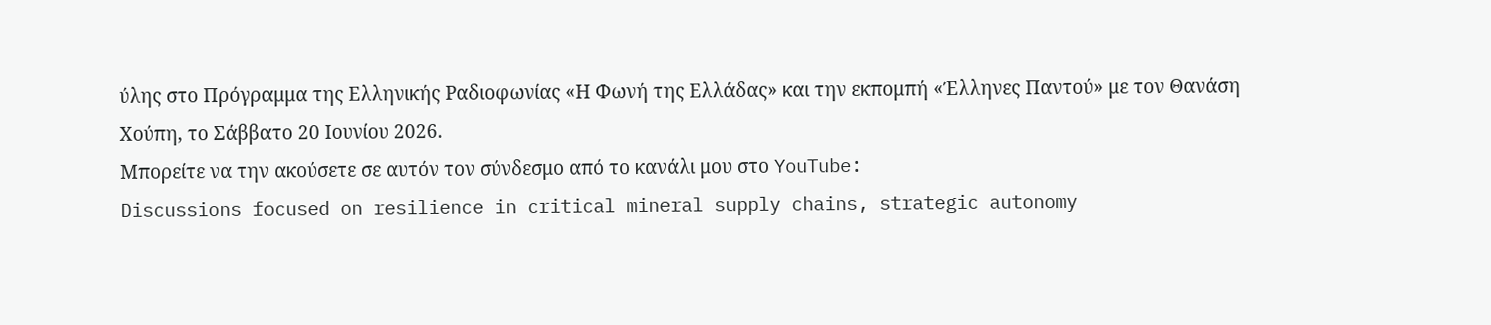ύλης στο Πρόγραμμα της Ελληνικής Ραδιοφωνίας «Η Φωνή της Ελλάδας» και την εκπομπή «Έλληνες Παντού» με τον Θανάση Χούπη, το Σάββατο 20 Ιουνίου 2026.
Μπορείτε να την ακούσετε σε αυτόν τον σύνδεσμο από το κανάλι μου στο YouTube:
Discussions focused on resilience in critical mineral supply chains, strategic autonomy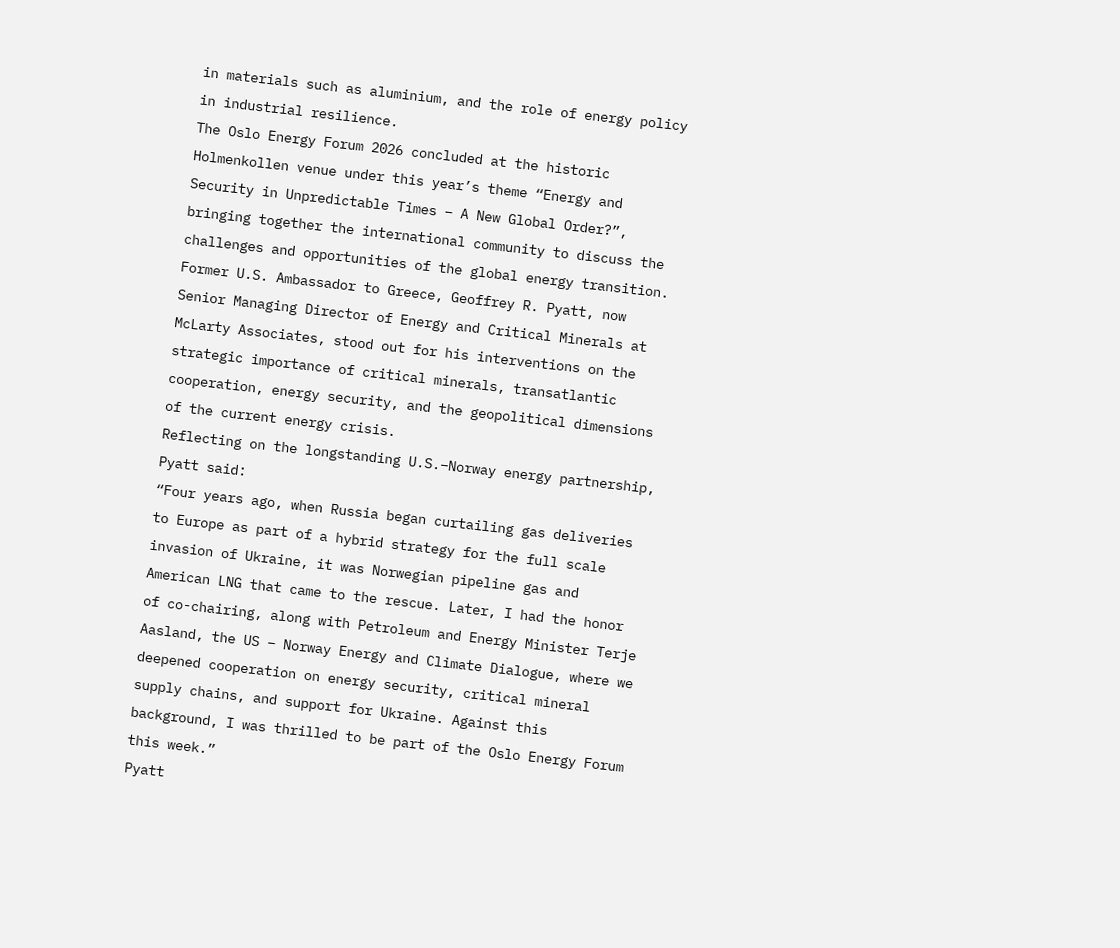in materials such as aluminium, and the role of energy policy in industrial resilience.
The Oslo Energy Forum 2026 concluded at the historic Holmenkollen venue under this year’s theme “Energy and Security in Unpredictable Times – A New Global Order?”, bringing together the international community to discuss the challenges and opportunities of the global energy transition.
Former U.S. Ambassador to Greece, Geoffrey R. Pyatt, now Senior Managing Director of Energy and Critical Minerals at McLarty Associates, stood out for his interventions on the strategic importance of critical minerals, transatlantic cooperation, energy security, and the geopolitical dimensions of the current energy crisis.
Reflecting on the longstanding U.S.–Norway energy partnership, Pyatt said:
“Four years ago, when Russia began curtailing gas deliveries to Europe as part of a hybrid strategy for the full scale invasion of Ukraine, it was Norwegian pipeline gas and American LNG that came to the rescue. Later, I had the honor of co-chairing, along with Petroleum and Energy Minister Terje Aasland, the US – Norway Energy and Climate Dialogue, where we deepened cooperation on energy security, critical mineral supply chains, and support for Ukraine. Against this background, I was thrilled to be part of the Oslo Energy Forum this week.”
Pyatt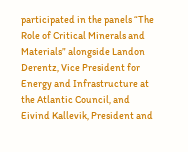participated in the panels “The Role of Critical Minerals and Materials” alongside Landon Derentz, Vice President for Energy and Infrastructure at the Atlantic Council, and Eivind Kallevik, President and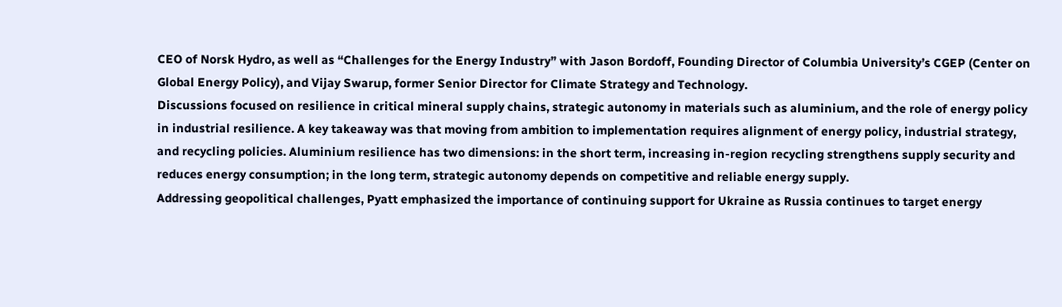CEO of Norsk Hydro, as well as “Challenges for the Energy Industry” with Jason Bordoff, Founding Director of Columbia University’s CGEP (Center on Global Energy Policy), and Vijay Swarup, former Senior Director for Climate Strategy and Technology.
Discussions focused on resilience in critical mineral supply chains, strategic autonomy in materials such as aluminium, and the role of energy policy in industrial resilience. A key takeaway was that moving from ambition to implementation requires alignment of energy policy, industrial strategy, and recycling policies. Aluminium resilience has two dimensions: in the short term, increasing in-region recycling strengthens supply security and reduces energy consumption; in the long term, strategic autonomy depends on competitive and reliable energy supply.
Addressing geopolitical challenges, Pyatt emphasized the importance of continuing support for Ukraine as Russia continues to target energy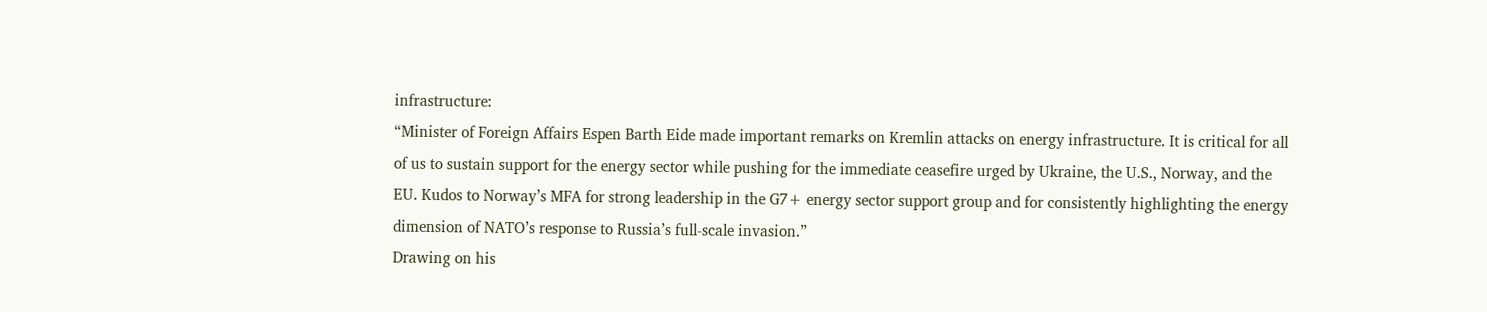infrastructure:
“Minister of Foreign Affairs Espen Barth Eide made important remarks on Kremlin attacks on energy infrastructure. It is critical for all of us to sustain support for the energy sector while pushing for the immediate ceasefire urged by Ukraine, the U.S., Norway, and the EU. Kudos to Norway’s MFA for strong leadership in the G7+ energy sector support group and for consistently highlighting the energy dimension of NATO’s response to Russia’s full-scale invasion.”
Drawing on his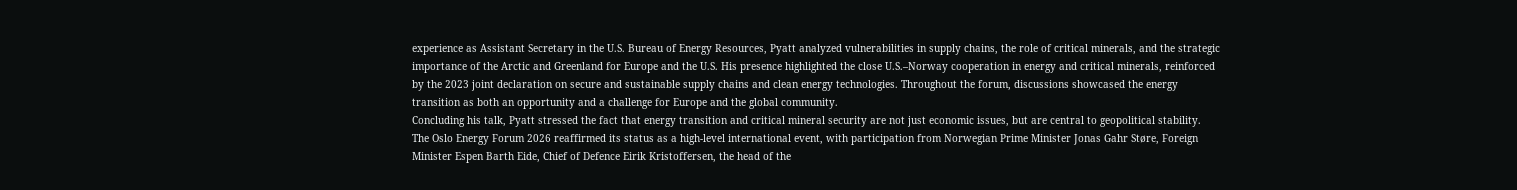experience as Assistant Secretary in the U.S. Bureau of Energy Resources, Pyatt analyzed vulnerabilities in supply chains, the role of critical minerals, and the strategic importance of the Arctic and Greenland for Europe and the U.S. His presence highlighted the close U.S.–Norway cooperation in energy and critical minerals, reinforced by the 2023 joint declaration on secure and sustainable supply chains and clean energy technologies. Throughout the forum, discussions showcased the energy transition as both an opportunity and a challenge for Europe and the global community.
Concluding his talk, Pyatt stressed the fact that energy transition and critical mineral security are not just economic issues, but are central to geopolitical stability.
The Oslo Energy Forum 2026 reaffirmed its status as a high-level international event, with participation from Norwegian Prime Minister Jonas Gahr Støre, Foreign Minister Espen Barth Eide, Chief of Defence Eirik Kristoffersen, the head of the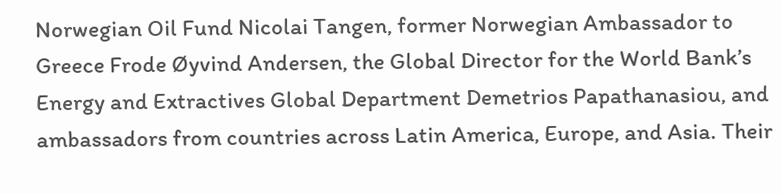Norwegian Oil Fund Nicolai Tangen, former Norwegian Ambassador to Greece Frode Øyvind Andersen, the Global Director for the World Bank’s Energy and Extractives Global Department Demetrios Papathanasiou, and ambassadors from countries across Latin America, Europe, and Asia. Their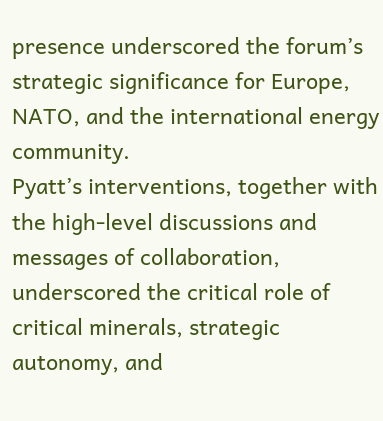presence underscored the forum’s strategic significance for Europe, NATO, and the international energy community.
Pyatt’s interventions, together with the high-level discussions and messages of collaboration, underscored the critical role of critical minerals, strategic autonomy, and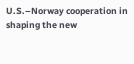U.S.–Norway cooperation in shaping the new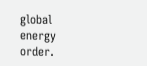global energy order.